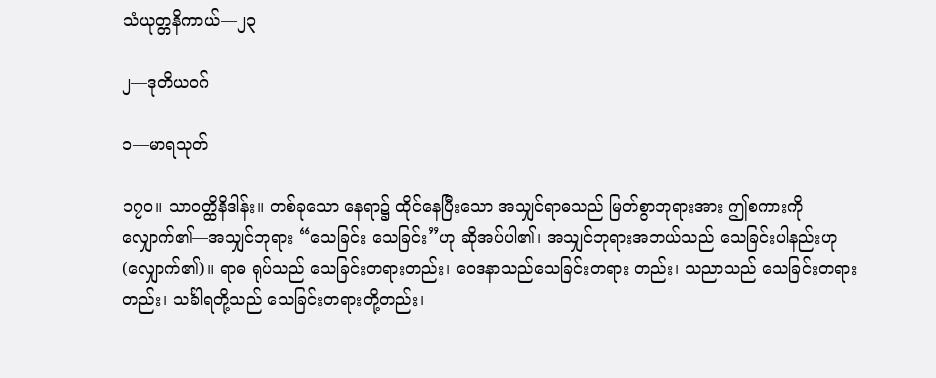သံယုတ္တနိကာယ်—၂၃

၂—ဒုတိယဝဂ်

၁—မာရသုတ်

၁၇ဝ။ သာဝတ္ထိနိဒါန်း။ တစ်ခုသော နေရာ၌ ထိုင်နေပြီးသော အသျှင်ရာဓသည် မြတ်စွာဘုရားအား ဤစကားကို လျှောက်၏—အသျှင်ဘုရား “သေခြင်း သေခြင်း”ဟု ဆိုအပ်ပါ၏၊ အသျှင်ဘုရားအဘယ်သည် သေခြင်းပါနည်းဟု (လျှောက်၏)။ ရာဓ ရုပ်သည် သေခြင်းတရားတည်း၊ ဝေဒနာသည်သေခြင်းတရား တည်း၊ သညာသည် သေခြင်းတရားတည်း၊ သင်္ခါရတို့သည် သေခြင်းတရားတို့တည်း၊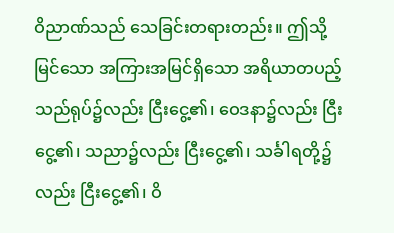ဝိညာဏ်သည် သေခြင်းတရားတည်း။ ဤသို့ မြင်သော အကြားအမြင်ရှိသော အရိယာတပည့်သည်ရုပ်၌လည်း ငြီးငွေ့၏၊ ဝေဒနာ၌လည်း ငြီးငွေ့၏၊ သညာ၌လည်း ငြီးငွေ့၏၊ သင်္ခါရတို့၌လည်း ငြီးငွေ့၏၊ ဝိ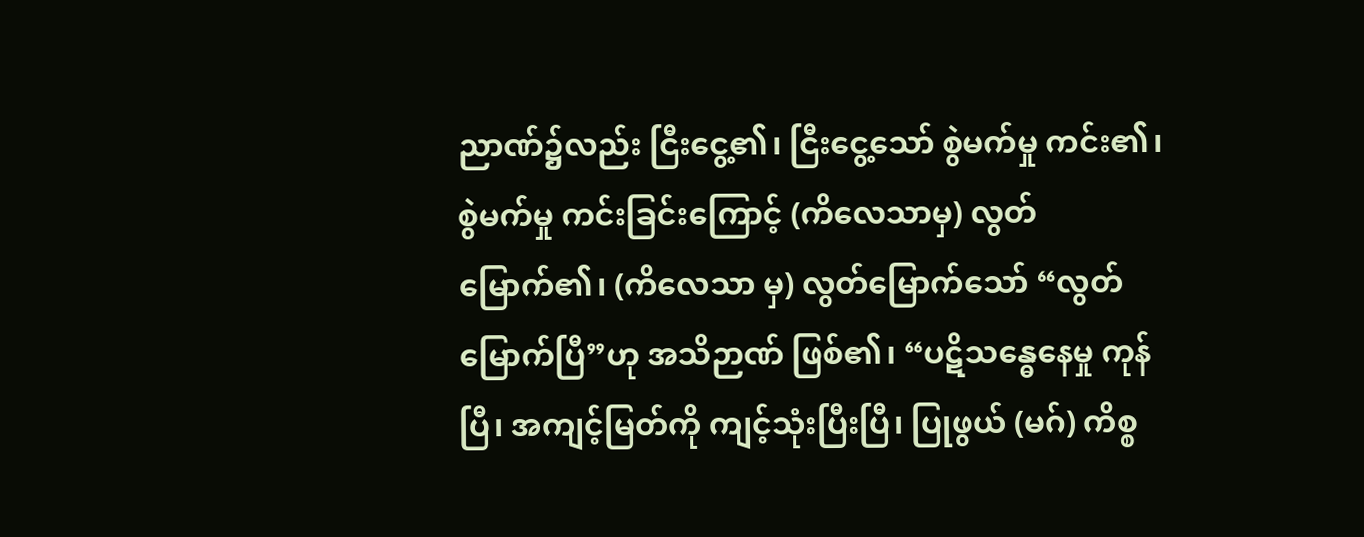ညာဏ်၌လည်း ငြီးငွေ့၏၊ ငြီးငွေ့သော် စွဲမက်မှု ကင်း၏၊ စွဲမက်မှု ကင်းခြင်းကြောင့် (ကိလေသာမှ) လွတ်မြောက်၏၊ (ကိလေသာ မှ) လွတ်မြောက်သော် “လွတ်မြောက်ပြီ”ဟု အသိဉာဏ် ဖြစ်၏၊ “ပဋိသန္ဓေနေမှု ကုန်ပြီ၊ အကျင့်မြတ်ကို ကျင့်သုံးပြီးပြီ၊ ပြုဖွယ် (မဂ်) ကိစ္စ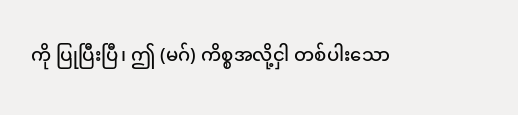ကို ပြုပြီးပြီ၊ ဤ (မဂ်) ကိစ္စအလို့ငှါ တစ်ပါးသော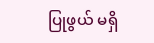ပြုဖွယ် မရှိ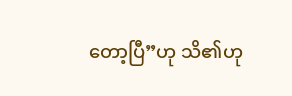တော့ပြီ”ဟု သိ၏ဟု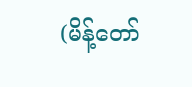(မိန့်တော်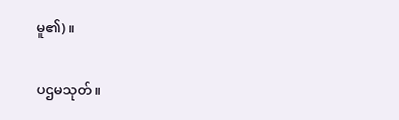မူ၏)။

ပဌမသုတ်။